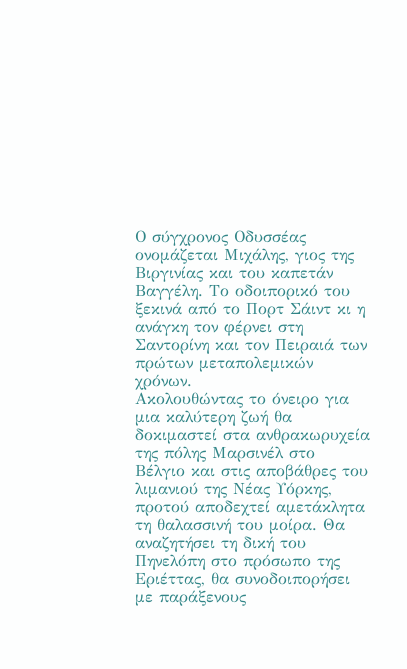Ο σύγχρονος Οδυσσέας ονομάζεται Μιχάλης, γιος της Βιργινίας και του καπετάν Βαγγέλη. Το οδοιπορικό του ξεκινά από το Πορτ Σάιντ κι η ανάγκη τον φέρνει στη Σαντορίνη και τον Πειραιά των πρώτων μεταπολεμικών χρόνων.
Ακολουθώντας το όνειρο για μια καλύτερη ζωή θα δοκιμαστεί στα ανθρακωρυχεία της πόλης Μαρσινέλ στο Βέλγιο και στις αποβάθρες του λιμανιού της Νέας Υόρκης, προτού αποδεχτεί αμετάκλητα τη θαλασσινή του μοίρα. Θα αναζητήσει τη δική του Πηνελόπη στο πρόσωπο της Εριέττας, θα συνοδοιπορήσει με παράξενους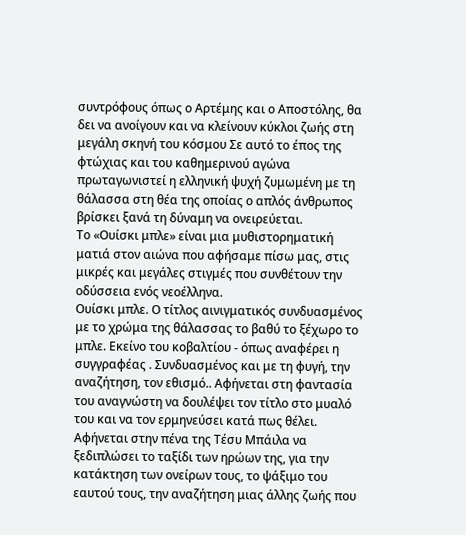συντρόφους όπως ο Αρτέμης και ο Αποστόλης, θα δει να ανοίγουν και να κλείνουν κύκλοι ζωής στη μεγάλη σκηνή του κόσμου Σε αυτό το έπος της φτώχιας και του καθημερινού αγώνα πρωταγωνιστεί η ελληνική ψυχή ζυμωμένη με τη θάλασσα στη θέα της οποίας ο απλός άνθρωπος βρίσκει ξανά τη δύναμη να ονειρεύεται.
Το «Ουίσκι μπλε» είναι μια μυθιστορηματική ματιά στον αιώνα που αφήσαμε πίσω μας, στις μικρές και μεγάλες στιγμές που συνθέτουν την οδύσσεια ενός νεοέλληνα.
Ουίσκι μπλε. Ο τίτλος αινιγματικός συνδυασμένος με το χρώμα της θάλασσας το βαθύ το ξέχωρο το μπλε. Εκείνο του κοβαλτίου - όπως αναφέρει η συγγραφέας . Συνδυασμένος και με τη φυγή, την αναζήτηση, τον εθισμό.. Αφήνεται στη φαντασία του αναγνώστη να δουλέψει τον τίτλο στο μυαλό του και να τον ερμηνεύσει κατά πως θέλει. Αφήνεται στην πένα της Τέσυ Μπάιλα να ξεδιπλώσει το ταξίδι των ηρώων της, για την κατάκτηση των ονείρων τους, το ψάξιμο του εαυτού τους, την αναζήτηση μιας άλλης ζωής που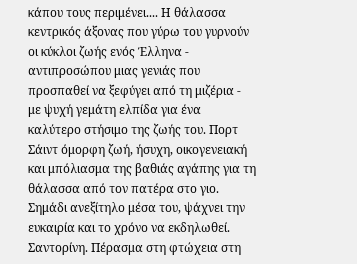κάπου τους περιμένει.... Η θάλασσα κεντρικός άξονας που γύρω του γυρνούν οι κύκλοι ζωής ενός Έλληνα - αντιπροσώπου μιας γενιάς που προσπαθεί να ξεφύγει από τη μιζέρια - με ψυχή γεμάτη ελπίδα για ένα καλύτερο στήσιμο της ζωής του. Πορτ Σάιντ όμορφη ζωή, ήσυχη, οικογενειακή και μπόλιασμα της βαθιάς αγάπης για τη θάλασσα από τον πατέρα στο γιο. Σημάδι ανεξίτηλο μέσα του, ψάχνει την ευκαιρία και το χρόνο να εκδηλωθεί. Σαντορίνη. Πέρασμα στη φτώχεια στη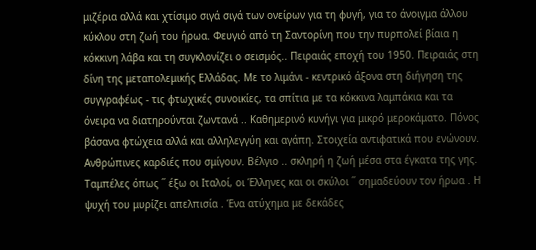μιζέρια αλλά και χτίσιμο σιγά σιγά των ονείρων για τη φυγή, για το άνοιγμα άλλου κύκλου στη ζωή του ήρωα. Φευγιό από τη Σαντορίνη που την πυρπολεί βίαια η κόκκινη λάβα και τη συγκλονίζει ο σεισμός.. Πειραιάς εποχή του 1950. Πειραιάς στη δίνη της μεταπολεμικής Ελλάδας. Mε το λιμάνι - κεντρικό άξονα στη διήγηση της συγγραφέως - τις φτωχικές συνοικίες, τα σπίτια με τα κόκκινα λαμπάκια και τα όνειρα να διατηρούνται ζωντανά .. Καθημερινό κυνήγι για μικρό μεροκάματο. Πόνος βάσανα φτώχεια αλλά και αλληλεγγύη και αγάπη. Στοιχεία αντιφατικά που ενώνουν. Ανθρώπινες καρδιές που σμίγουν. Βέλγιο .. σκληρή η ζωή μέσα στα έγκατα της γης. Ταμπέλες όπως ΄΄ έξω οι Ιταλοί, οι Έλληνες και οι σκύλοι ΄΄ σημαδεύουν τον ήρωα . Η ψυχή του μυρίζει απελπισία . Ένα ατύχημα με δεκάδες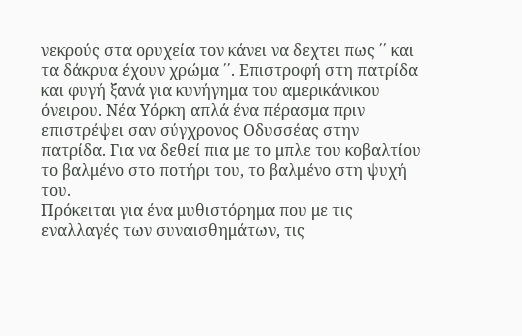νεκρούς στα ορυχεία τον κάνει να δεχτει πως ΄΄ και τα δάκρυα έχουν χρώμα ΄΄. Επιστροφή στη πατρίδα και φυγή ξανά για κυνήγημα του αμερικάνικου όνειρου. Νέα Υόρκη απλά ένα πέρασμα πριν επιστρέψει σαν σύγχρονος Οδυσσέας στην πατρίδα. Για να δεθεί πια με το μπλε του κοβαλτίου το βαλμένο στο ποτήρι του, το βαλμένο στη ψυχή του.
Πρόκειται για ένα μυθιστόρημα που με τις εναλλαγές των συναισθημάτων, τις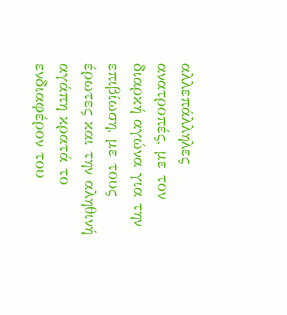αλλεπάλληλες ανατροπές, με τον διαρκή αγώνα για την επιβίωση, με τους έρωτες και την αληθινή αγάπη κρατά το ενδιαφέρον του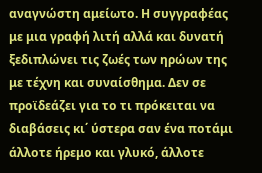αναγνώστη αμείωτο. Η συγγραφέας με μια γραφή λιτή αλλά και δυνατή ξεδιπλώνει τις ζωές των ηρώων της με τέχνη και συναίσθημα. Δεν σε προϊδεάζει για το τι πρόκειται να διαβάσεις κι΄ ύστερα σαν ένα ποτάμι άλλοτε ήρεμο και γλυκό, άλλοτε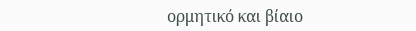ορμητικό και βίαιο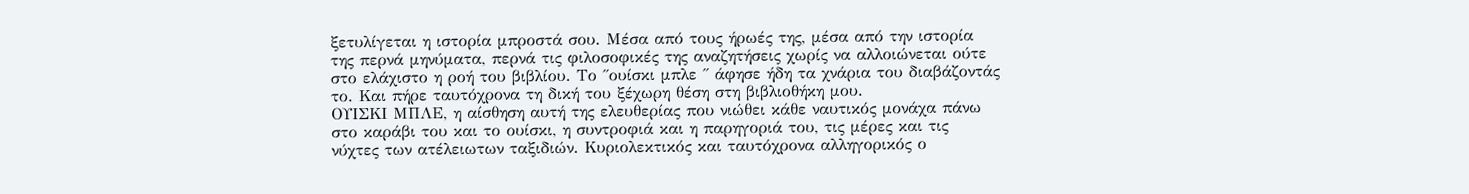ξετυλίγεται η ιστορία μπροστά σου. Μέσα από τους ήρωές της, μέσα από την ιστορία της περνά μηνύματα, περνά τις φιλοσοφικές της αναζητήσεις χωρίς να αλλοιώνεται ούτε στο ελάχιστο η ροή του βιβλίου. Το ΄΄ουίσκι μπλε ΄΄ άφησε ήδη τα χνάρια του διαβάζοντάς το. Και πήρε ταυτόχρονα τη δική του ξέχωρη θέση στη βιβλιοθήκη μου.
ΟΥΙΣΚΙ ΜΠΛΕ, η αίσθηση αυτή της ελευθερίας που νιώθει κάθε ναυτικός μονάχα πάνω στο καράβι του και το ουίσκι, η συντροφιά και η παρηγοριά του, τις μέρες και τις νύχτες των ατέλειωτων ταξιδιών. Κυριολεκτικός και ταυτόχρονα αλληγορικός ο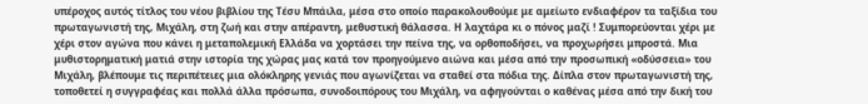υπέροχος αυτός τίτλος του νέου βιβλίου της Τέσυ Μπάιλα, μέσα στο οποίο παρακολουθούμε με αμείωτο ενδιαφέρον τα ταξίδια του πρωταγωνιστή της, Μιχάλη, στη ζωή και στην απέραντη, μεθυστική θάλασσα. Η λαχτάρα κι ο πόνος μαζί ! Συμπορεύονται χέρι με χέρι στον αγώνα που κάνει η μεταπολεμική Ελλάδα να χορτάσει την πείνα της, να ορθοποδήσει, να προχωρήσει μπροστά. Μια μυθιστορηματική ματιά στην ιστορία της χώρας μας κατά τον προηγούμενο αιώνα και μέσα από την προσωπική «οδύσσεια» του Μιχάλη, βλέπουμε τις περιπέτειες μια ολόκληρης γενιάς που αγωνίζεται να σταθεί στα πόδια της. Δίπλα στον πρωταγωνιστή της, τοποθετεί η συγγραφέας και πολλά άλλα πρόσωπα, συνοδοιπόρους του Μιχάλη, να αφηγούνται ο καθένας μέσα από την δική του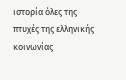ιστορία όλες της πτυχές της ελληνικής κοινωνίας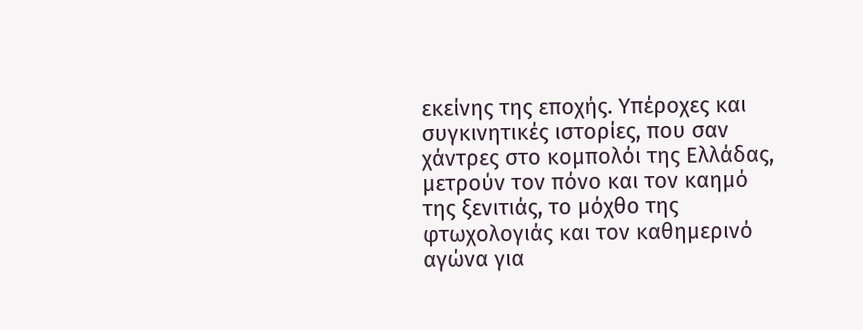εκείνης της εποχής. Υπέροχες και συγκινητικές ιστορίες, που σαν χάντρες στο κομπολόι της Ελλάδας, μετρούν τον πόνο και τον καημό της ξενιτιάς, το μόχθο της φτωχολογιάς και τον καθημερινό αγώνα για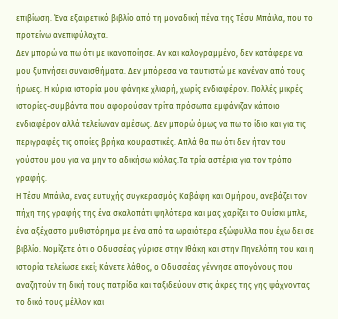επιβίωση. Ένα εξαιρετικό βιβλίο από τη μοναδική πένα της Τέσυ Μπάιλα, που το προτείνω ανεπιφύλαχτα.
Δεν μπορώ να πω ότι με ικανοποίησε. Αν και καλογραμμένο, δεν κατάφερε να μου ξυπνήσει συναισθήματα. Δεν μπόρεσα να ταυτιστώ με κανέναν από τους ήρωες. Η κύρια ιστορία μου φάνηκε χλιαρή, χωρίς ενδιαφέρον. Πολλές μικρές ιστορίες-συμβάντα που αφορούσαν τρίτα πρόσωπα εμφάνιζαν κάποιο ενδιαφέρον αλλά τελείωναν αμέσως. Δεν μπορώ όμως να πω το ίδιο και για τις περιγραφές τις οποίες βρήκα κουραστικές. Απλά θα πω ότι δεν ήταν του γούστου μου για να μην το αδικήσω κιόλας.Τα τρία αστέρια για τον τρόπο γραφής.
Η Τέσυ Μπάιλα, ενας ευτυχής συγκερασμός Καβάφη και Ομήρου, ανεβάζει τον πήχη της γραφής της ένα σκαλοπάτι ψηλότερα και μας χαρίζει το Ουίσκι μπλε, ένα αξέχαστο μυθιστόρημα με ένα από τα ωραιότερα εξώφυλλα που έχω δει σε βιβλίο. Νομίζετε ότι ο Οδυσσέας γύρισε στην Ιθάκη και στην Πηνελόπη του και η ιστορία τελείωσε εκεί; Κάνετε λάθος, ο Οδυσσέας γέννησε απογόνους που αναζητούν τη δική τους πατρίδα και ταξιδεύουν στις άκρες της γης ψάχνοντας το δικό τους μέλλον και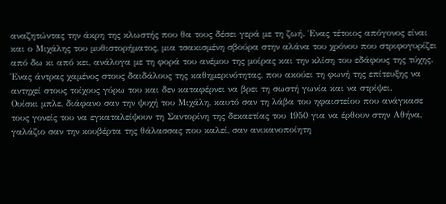αναζητώντας την άκρη της κλωστής που θα τους δέσει γερά με τη ζωή. Ένας τέτοιος απόγονος είναι και ο Μιχάλης του μυθιστορήματος, μια τσακισμένη σβούρα στην αλάνα του χρόνου που στριφογυρίζει από δω κι από κει, ανάλογα με τη φορά του ανέμου της μοίρας και την κλίση του εδάφους της τύχης. Ένας άντρας χαμένος στους δαιδάλους της καθημερινότητας, που ακούει τη φωνή της επίτευξης να αντηχεί στους τοίχους γύρω του και δεν καταφέρνει να βρει τη σωστή γωνία και να στρίψει.
Ουίσκι μπλε, διάφανο σαν την ψυχή του Μιχάλη, καυτό σαν τη λάβα του ηφαιστείου που ανάγκασε τους γονείς του να εγκαταλείψουν τη Σαντορίνη της δεκαετίας του 1950 για να έρθουν στην Αθήνα, γαλάζιο σαν την κουβέρτα της θάλασσας που καλεί, σαν ανικανοποίητη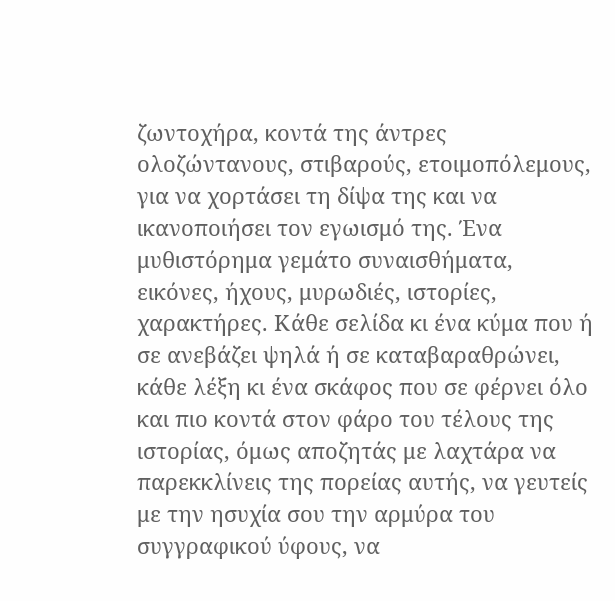ζωντοχήρα, κοντά της άντρες ολοζώντανους, στιβαρούς, ετοιμοπόλεμους, για να χορτάσει τη δίψα της και να ικανοποιήσει τον εγωισμό της. Ένα μυθιστόρημα γεμάτο συναισθήματα, εικόνες, ήχους, μυρωδιές, ιστορίες, χαρακτήρες. Κάθε σελίδα κι ένα κύμα που ή σε ανεβάζει ψηλά ή σε καταβαραθρώνει, κάθε λέξη κι ένα σκάφος που σε φέρνει όλο και πιο κοντά στον φάρο του τέλους της ιστορίας, όμως αποζητάς με λαχτάρα να παρεκκλίνεις της πορείας αυτής, να γευτείς με την ησυχία σου την αρμύρα του συγγραφικού ύφους, να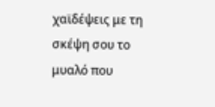χαϊδέψεις με τη σκέψη σου το μυαλό που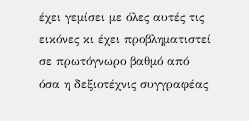έχει γεμίσει με όλες αυτές τις εικόνες κι έχει προβληματιστεί σε πρωτόγνωρο βαθμό από όσα η δεξιοτέχνις συγγραφέας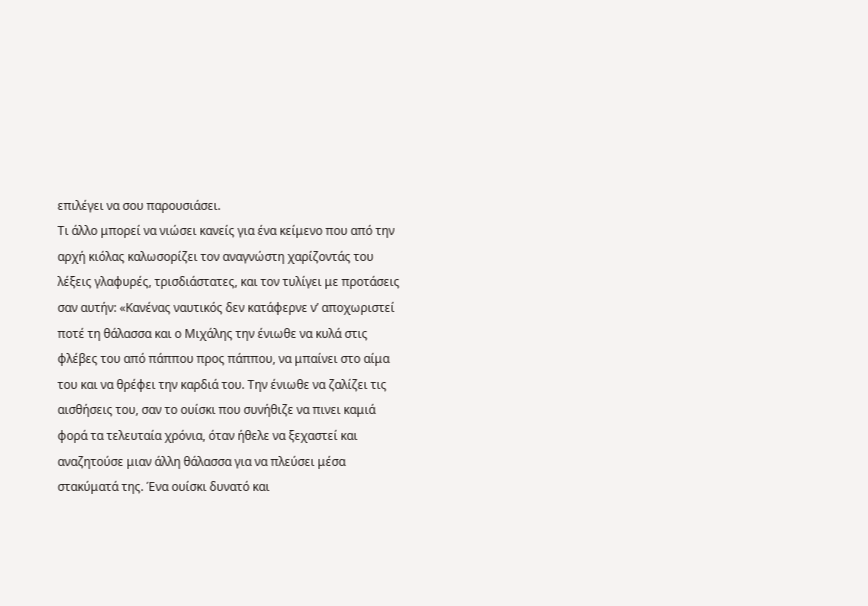επιλέγει να σου παρουσιάσει.
Τι άλλο μπορεί να νιώσει κανείς για ένα κείμενο που από την αρχή κιόλας καλωσορίζει τον αναγνώστη χαρίζοντάς του λέξεις γλαφυρές, τρισδιάστατες, και τον τυλίγει με προτάσεις σαν αυτήν: «Κανένας ναυτικός δεν κατάφερνε ν’ αποχωριστεί ποτέ τη θάλασσα και ο Μιχάλης την ένιωθε να κυλά στις φλέβες του από πάππου προς πάππου, να μπαίνει στο αίμα του και να θρέφει την καρδιά του. Την ένιωθε να ζαλίζει τις αισθήσεις του, σαν το ουίσκι που συνήθιζε να πινει καμιά φορά τα τελευταία χρόνια, όταν ήθελε να ξεχαστεί και αναζητούσε μιαν άλλη θάλασσα για να πλεύσει μέσα στακύματά της. Ένα ουίσκι δυνατό και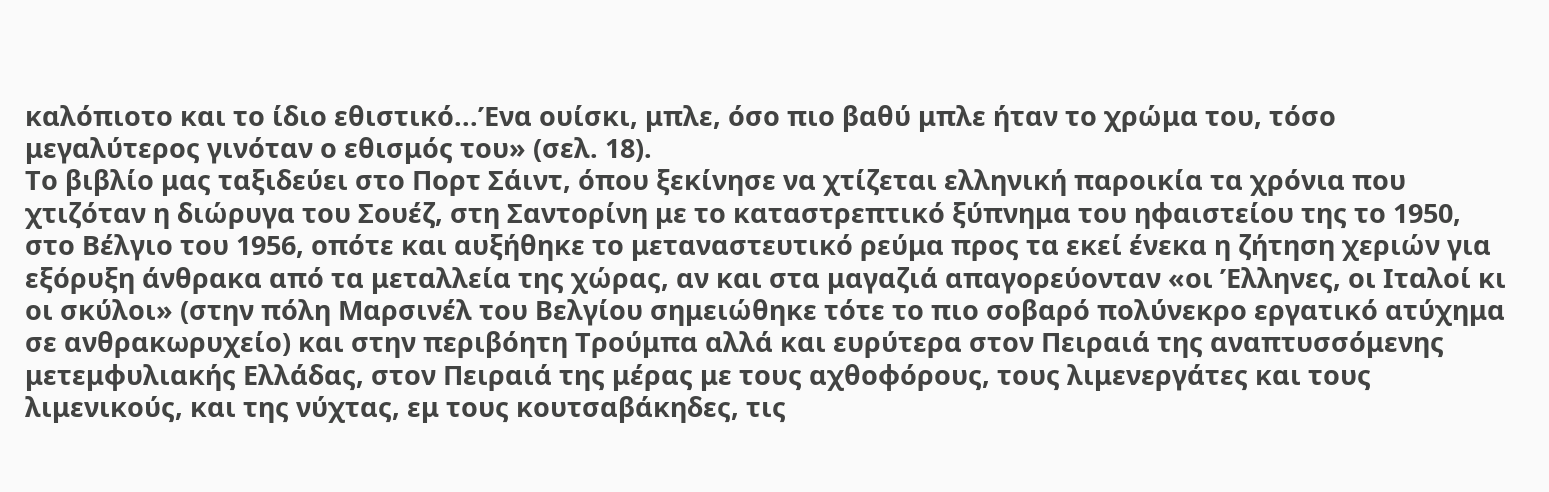καλόπιοτο και το ίδιο εθιστικό...Ένα ουίσκι, μπλε, όσο πιο βαθύ μπλε ήταν το χρώμα του, τόσο μεγαλύτερος γινόταν ο εθισμός του» (σελ. 18).
Το βιβλίο μας ταξιδεύει στο Πορτ Σάιντ, όπου ξεκίνησε να χτίζεται ελληνική παροικία τα χρόνια που χτιζόταν η διώρυγα του Σουέζ, στη Σαντορίνη με το καταστρεπτικό ξύπνημα του ηφαιστείου της το 1950, στο Βέλγιο του 1956, οπότε και αυξήθηκε το μεταναστευτικό ρεύμα προς τα εκεί ένεκα η ζήτηση χεριών για εξόρυξη άνθρακα από τα μεταλλεία της χώρας, αν και στα μαγαζιά απαγορεύονταν «οι Έλληνες, οι Ιταλοί κι οι σκύλοι» (στην πόλη Μαρσινέλ του Βελγίου σημειώθηκε τότε το πιο σοβαρό πολύνεκρο εργατικό ατύχημα σε ανθρακωρυχείο) και στην περιβόητη Τρούμπα αλλά και ευρύτερα στον Πειραιά της αναπτυσσόμενης μετεμφυλιακής Ελλάδας, στον Πειραιά της μέρας με τους αχθοφόρους, τους λιμενεργάτες και τους λιμενικούς, και της νύχτας, εμ τους κουτσαβάκηδες, τις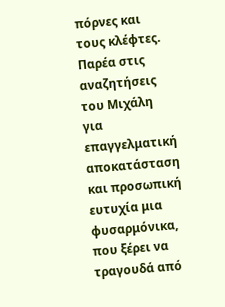πόρνες και τους κλέφτες. Παρέα στις αναζητήσεις του Μιχάλη για επαγγελματική αποκατάσταση και προσωπική ευτυχία μια φυσαρμόνικα, που ξέρει να τραγουδά από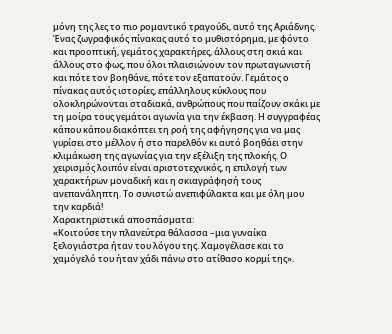μόνη της λες το πιο ρομαντικό τραγούδι, αυτό της Αριάδνης.
Ένας ζωγραφικός πίνακας αυτό το μυθιστόρημα, με φόντο και προοπτική, γεμάτος χαρακτήρες, άλλους στη σκιά και άλλους στο φως, που όλοι πλαισιώνουν τον πρωταγωνιστή και πότε τον βοηθάνε, πότε τον εξαπατούν. Γεμάτος ο πίνακας αυτός ιστορίες, επάλληλους κύκλους που ολοκληρώνονται σταδιακά, ανθρώπους που παίζουν σκάκι με τη μοίρα τους γεμάτοι αγωνία για την έκβαση. Η συγγραφέας κάπου κάπου διακόπτει τη ροή της αφήγησης για να μας γυρίσει στο μέλλον ή στο παρελθόν κι αυτό βοηθάει στην κλιμάκωση της αγωνίας για την εξέλιξη της πλοκής. Ο χειρισμός λοιπόν είναι αριστοτεχνικός, η επιλογή των χαρακτήρων μοναδική και η σκιαγράφησή τους ανεπανάληπτη. Το συνιστώ ανεπιφύλακτα και με όλη μου την καρδιά!
Χαρακτηριστικά αποσπάσματα:
«Κοιτούσε την πλανεύτρα θάλασσα –μια γυναίκα ξελογιάστρα ήταν του λόγου της. Χαμογέλασε και το χαμόγελό του ήταν χάδι πάνω στο ατίθασο κορμί της».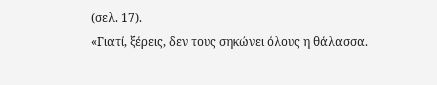(σελ. 17).
«Γιατί, ξέρεις, δεν τους σηκώνει όλους η θάλασσα.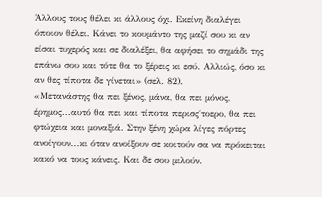Άλλους τους θέλει κι άλλους όχι. Εκείνη διαλέγει όποιον θέλει. Κάνει το κουμάντο της μαζί σου κι αν είσαι τυχερός και σε διαλέξει, θα αφήσει το σημάδι της επάνω σου και τότε θα το ξέρεις κι εσύ. Αλλιώς, όσο κι αν θες τίποτα δε γίνεται» (σελ. 82).
«Μετανάστης θα πει ξένος, μάνα, θα πει μόνος, έρημος...αυτό θα πει και τίποτα περισς΄τοερο, θα πει φτώχεια και μοναξιά. Στην ξένη χώρα λίγες πόρτες ανοίγουν...κι όταν ανοίξουν σε κοιτούν σα να πρόκειται κακό να τους κάνεις. Και δε σου μιλούν.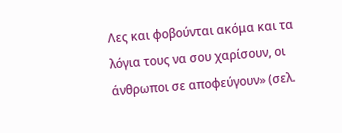Λες και φοβούνται ακόμα και τα λόγια τους να σου χαρίσουν, οι άνθρωποι σε αποφεύγουν» (σελ.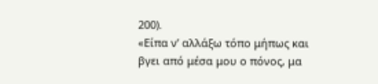200).
«Είπα ν’ αλλάξω τόπο μήπως και βγει από μέσα μου ο πόνος, μα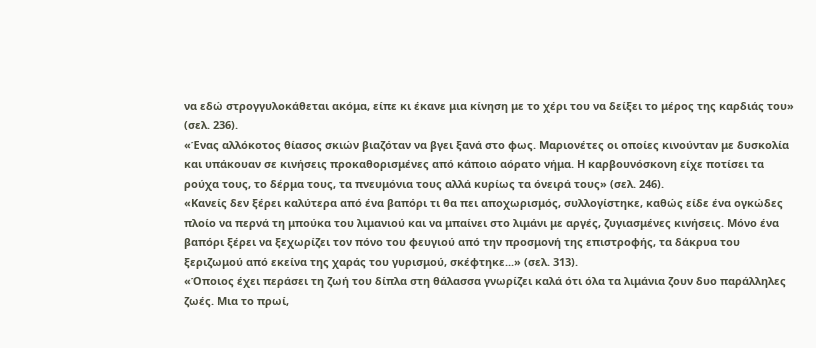να εδώ στρογγυλοκάθεται ακόμα, είπε κι έκανε μια κίνηση με το χέρι του να δείξει το μέρος της καρδιάς του» (σελ. 236).
«Ένας αλλόκοτος θίασος σκιών βιαζόταν να βγει ξανά στο φως. Μαριονέτες οι οποίες κινούνταν με δυσκολία και υπάκουαν σε κινήσεις προκαθορισμένες από κάποιο αόρατο νήμα. Η καρβουνόσκονη είχε ποτίσει τα ρούχα τους, το δέρμα τους, τα πνευμόνια τους αλλά κυρίως τα όνειρά τους» (σελ. 246).
«Κανείς δεν ξέρει καλύτερα από ένα βαπόρι τι θα πει αποχωρισμός, συλλογίστηκε, καθώς είδε ένα ογκώδες πλοίο να περνά τη μπούκα του λιμανιού και να μπαίνει στο λιμάνι με αργές, ζυγιασμένες κινήσεις. Μόνο ένα βαπόρι ξέρει να ξεχωρίζει τον πόνο του φευγιού από την προσμονή της επιστροφής, τα δάκρυα του ξεριζωμού από εκείνα της χαράς του γυρισμού, σκέφτηκε...» (σελ. 313).
«Όποιος έχει περάσει τη ζωή του δίπλα στη θάλασσα γνωρίζει καλά ότι όλα τα λιμάνια ζουν δυο παράλληλες ζωές. Μια το πρωί,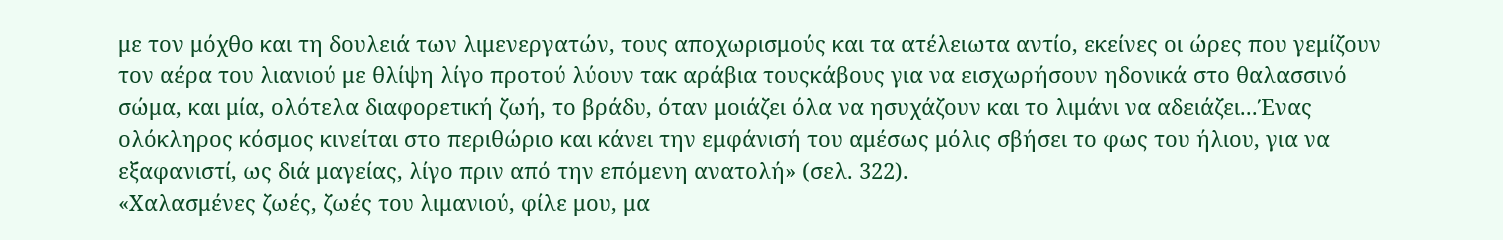με τον μόχθο και τη δουλειά των λιμενεργατών, τους αποχωρισμούς και τα ατέλειωτα αντίο, εκείνες οι ώρες που γεμίζουν τον αέρα του λιανιού με θλίψη λίγο προτού λύουν τακ αράβια τουςκάβους για να εισχωρήσουν ηδονικά στο θαλασσινό σώμα, και μία, ολότελα διαφορετική ζωή, το βράδυ, όταν μοιάζει όλα να ησυχάζουν και το λιμάνι να αδειάζει...Ένας ολόκληρος κόσμος κινείται στο περιθώριο και κάνει την εμφάνισή του αμέσως μόλις σβήσει το φως του ήλιου, για να εξαφανιστί, ως διά μαγείας, λίγο πριν από την επόμενη ανατολή» (σελ. 322).
«Χαλασμένες ζωές, ζωές του λιμανιού, φίλε μου, μα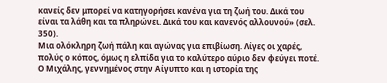κανείς δεν μπορεί να κατηγορήσει κανένα για τη ζωή του. Δικά του είναι τα λάθη και τα πληρώνει. Δικά του και κανενός αλλουνού» (σελ. 350).
Μια ολόκληρη ζωή πάλη και αγώνας για επιβίωση. Λίγες οι χαρές, πολύς ο κόπος, όμως η ελπίδα για το καλύτερο αύριο δεν φεύγει ποτέ. Ο Μιχάλης, γεννημένος στην Αίγυπτο και η ιστορία της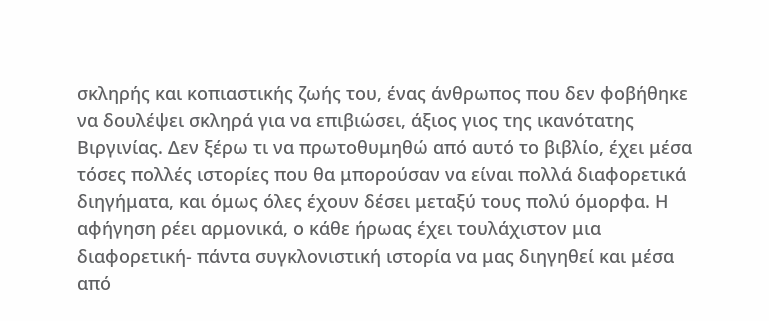σκληρής και κοπιαστικής ζωής του, ένας άνθρωπος που δεν φοβήθηκε να δουλέψει σκληρά για να επιβιώσει, άξιος γιος της ικανότατης Βιργινίας. Δεν ξέρω τι να πρωτοθυμηθώ από αυτό το βιβλίο, έχει μέσα τόσες πολλές ιστορίες που θα μπορούσαν να είναι πολλά διαφορετικά διηγήματα, και όμως όλες έχουν δέσει μεταξύ τους πολύ όμορφα. Η αφήγηση ρέει αρμονικά, ο κάθε ήρωας έχει τουλάχιστον μια διαφορετική- πάντα συγκλονιστική ιστορία να μας διηγηθεί και μέσα από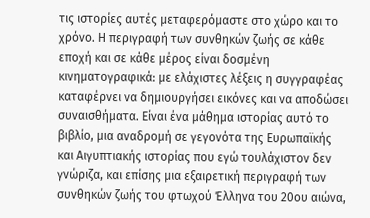τις ιστορίες αυτές μεταφερόμαστε στο χώρο και το χρόνο. Η περιγραφή των συνθηκών ζωής σε κάθε εποχή και σε κάθε μέρος είναι δοσμένη κινηματογραφικά: με ελάχιστες λέξεις η συγγραφέας καταφέρνει να δημιουργήσει εικόνες και να αποδώσει συναισθήματα. Είναι ένα μάθημα ιστορίας αυτό το βιβλίο, μια αναδρομή σε γεγονότα της Ευρωπαϊκής και Αιγυπτιακής ιστορίας που εγώ τουλάχιστον δεν γνώριζα, και επίσης μια εξαιρετική περιγραφή των συνθηκών ζωής του φτωχού Έλληνα του 20ου αιώνα,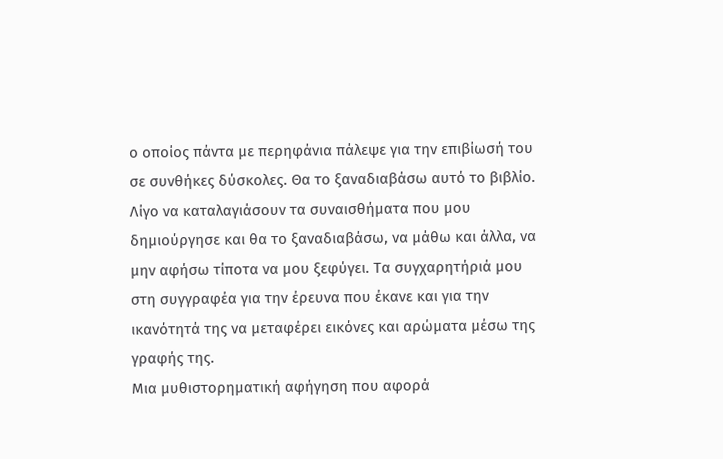ο οποίος πάντα με περηφάνια πάλεψε για την επιβίωσή του σε συνθήκες δύσκολες. Θα το ξαναδιαβάσω αυτό το βιβλίο. Λίγο να καταλαγιάσουν τα συναισθήματα που μου δημιούργησε και θα το ξαναδιαβάσω, να μάθω και άλλα, να μην αφήσω τίποτα να μου ξεφύγει. Τα συγχαρητήριά μου στη συγγραφέα για την έρευνα που έκανε και για την ικανότητά της να μεταφέρει εικόνες και αρώματα μέσω της γραφής της.
Μια μυθιστορηματική αφήγηση που αφορά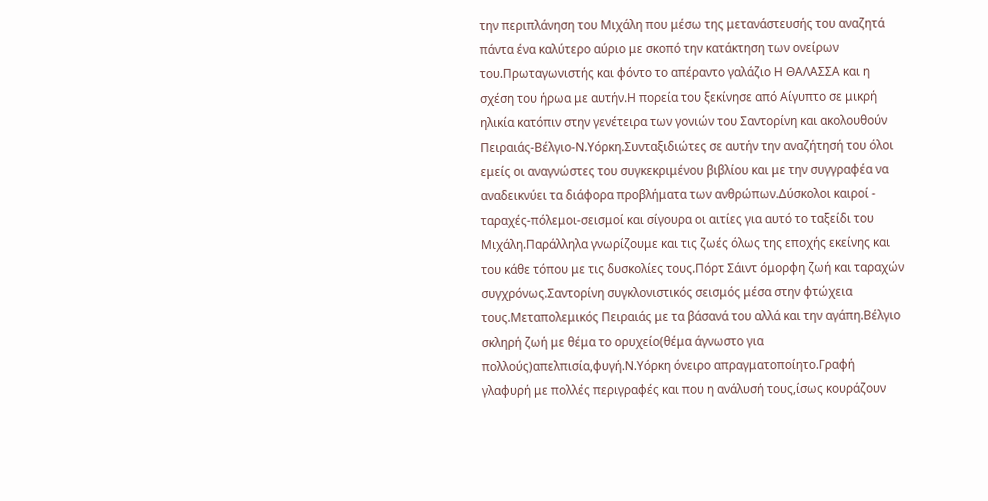την περιπλάνηση του Μιχάλη που μέσω της μετανάστευσής του αναζητά πάντα ένα καλύτερο αύριο με σκοπό την κατάκτηση των ονείρων του.Πρωταγωνιστής και φόντο το απέραντο γαλάζιο Η ΘΑΛΑΣΣΑ και η σχέση του ήρωα με αυτήν.Η πορεία του ξεκίνησε από Αίγυπτο σε μικρή ηλικία κατόπιν στην γενέτειρα των γονιών του Σαντορίνη και ακολουθούν Πειραιάς-Βέλγιο-Ν.Υόρκη.Συνταξιδιώτες σε αυτήν την αναζήτησή του όλοι εμείς οι αναγνώστες του συγκεκριμένου βιβλίου και με την συγγραφέα να αναδεικνύει τα διάφορα προβλήματα των ανθρώπων.Δύσκολοι καιροί - ταραχές-πόλεμοι-σεισμοί και σίγουρα οι αιτίες για αυτό το ταξείδι του Μιχάλη.Παράλληλα γνωρίζουμε και τις ζωές όλως της εποχής εκείνης και του κάθε τόπου με τις δυσκολίες τους.Πόρτ Σάιντ όμορφη ζωή και ταραχών συγχρόνως.Σαντορίνη συγκλονιστικός σεισμός μέσα στην φτώχεια τους.Μεταπολεμικός Πειραιάς με τα βάσανά του αλλά και την αγάπη.Βέλγιο σκληρή ζωή με θέμα το ορυχείο(θέμα άγνωστο για πολλούς)απελπισία,φυγή.Ν.Υόρκη όνειρο απραγματοποίητο.Γραφή γλαφυρή με πολλές περιγραφές και που η ανάλυσή τους,ίσως κουράζουν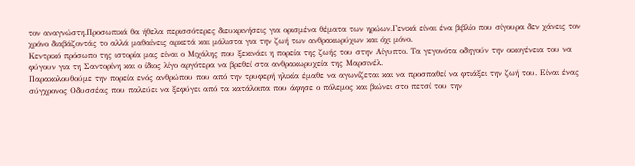τον αναγνώστη.Προσωπικά θα ήθελα περισσότερες διευκρινήσεις για ορισμένα θέματα των ηρώων.Γενικά είναι ένα βιβλίο που σίγουρα δεν χάνεις τον χρόνο διαβάζοντάς το αλλά μαθαίνεις αρκετά και μάλιστα για την ζωή των ανθρακωρύχων και όχι μόνο.
Κεντρικό πρόσωπο της ιστορία μας είναι ο Μιχάλης που ξεκινάει η πορεία της ζωής του στην Αίγυπτο. Τα γεγονότα οδηγούν την οικογένεια του να φύγουν για τη Σαντορίνη και ο ίδιος λίγο αργότερα να βρεθεί στα ανθρακωρυχεία της Μαρσινέλ.
Παρακολουθούμε την πορεία ενός ανθρώπου που από την τρυφερή ηλικία έμαθε να αγωνίζεται και να προσπαθεί να φτιάξει την ζωή του. Είναι ένας σύγχρονος Οδυσσέας που παλεύει να ξεφύγει από τα κατάλοιπα που άφησε ο πόλεμος και βιώνει στο πετσί του την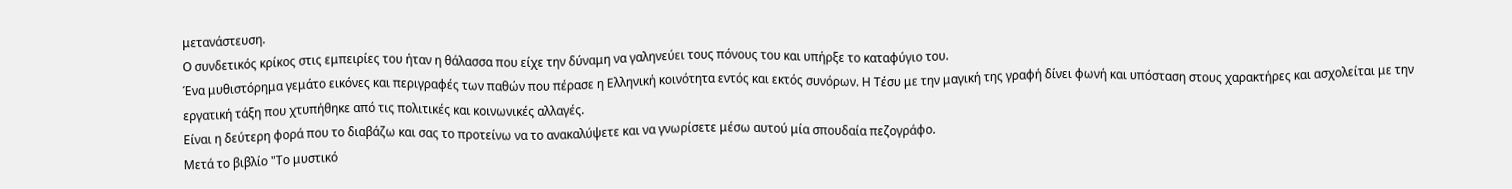μετανάστευση.
Ο συνδετικός κρίκος στις εμπειρίες του ήταν η θάλασσα που είχε την δύναμη να γαληνεύει τους πόνους του και υπήρξε το καταφύγιο του.
Ένα μυθιστόρημα γεμάτο εικόνες και περιγραφές των παθών που πέρασε η Ελληνική κοινότητα εντός και εκτός συνόρων. Η Τέσυ με την μαγική της γραφή δίνει φωνή και υπόσταση στους χαρακτήρες και ασχολείται με την εργατική τάξη που χτυπήθηκε από τις πολιτικές και κοινωνικές αλλαγές.
Είναι η δεύτερη φορά που το διαβάζω και σας το προτείνω να το ανακαλύψετε και να γνωρίσετε μέσω αυτού μία σπουδαία πεζογράφο.
Μετά το βιβλίο "Το μυστικό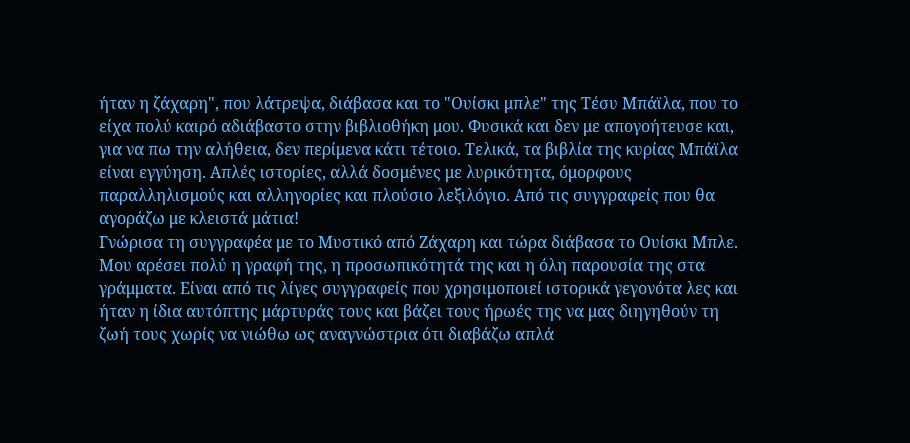ήταν η ζάχαρη", που λάτρεψα, διάβασα και το "Ουίσκι μπλε" της Τέσυ Μπάϊλα, που το είχα πολύ καιρό αδιάβαστο στην βιβλιοθήκη μου. Φυσικά και δεν με απογοήτευσε και, για να πω την αλήθεια, δεν περίμενα κάτι τέτοιο. Τελικά, τα βιβλία της κυρίας Μπάϊλα είναι εγγύηση. Απλές ιστορίες, αλλά δοσμένες με λυρικότητα, όμορφους παραλληλισμούς και αλληγορίες και πλούσιο λεξιλόγιο. Από τις συγγραφείς που θα αγοράζω με κλειστά μάτια!
Γνώρισα τη συγγραφέα με το Μυστικό από Ζάχαρη και τώρα διάβασα το Ουίσκι Μπλε. Μου αρέσει πολύ η γραφή της, η προσωπικότητά της και η όλη παρουσία της στα γράμματα. Είναι από τις λίγες συγγραφείς που χρησιμοποιεί ιστορικά γεγονότα λες και ήταν η ίδια αυτόπτης μάρτυράς τους και βάζει τους ήρωές της να μας διηγηθούν τη ζωή τους χωρίς να νιώθω ως αναγνώστρια ότι διαβάζω απλά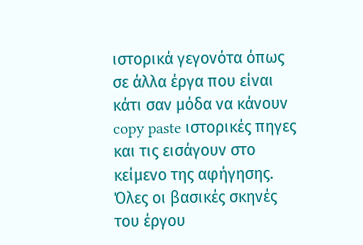ιστορικά γεγονότα όπως σε άλλα έργα που είναι κάτι σαν μόδα να κάνουν copy paste ιστορικές πηγες και τις εισάγουν στο κείμενο της αφήγησης. Όλες οι βασικές σκηνές του έργου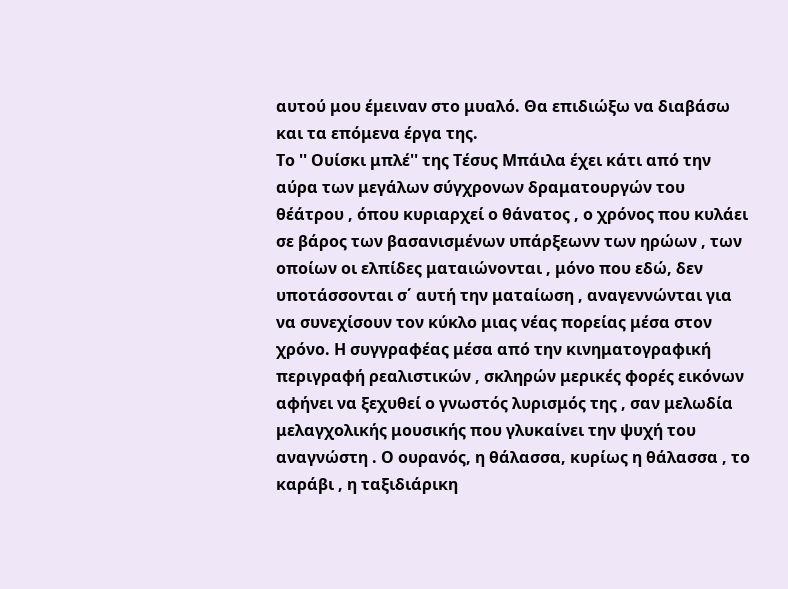αυτού μου έμειναν στο μυαλό. Θα επιδιώξω να διαβάσω και τα επόμενα έργα της.
Το '' Ουίσκι μπλέ'' της Τέσυς Μπάιλα έχει κάτι από την αύρα των μεγάλων σύγχρονων δραματουργών του θέάτρου , όπου κυριαρχεί ο θάνατος , ο χρόνος που κυλάει σε βάρος των βασανισμένων υπάρξεωνν των ηρώων , των οποίων οι ελπίδες ματαιώνονται , μόνο που εδώ, δεν υποτάσσονται σ΄ αυτή την ματαίωση , αναγεννώνται για να συνεχίσουν τον κύκλο μιας νέας πορείας μέσα στον χρόνο. Η συγγραφέας μέσα από την κινηματογραφική περιγραφή ρεαλιστικών , σκληρών μερικές φορές εικόνων αφήνει να ξεχυθεί ο γνωστός λυρισμός της , σαν μελωδία μελαγχολικής μουσικής που γλυκαίνει την ψυχή του αναγνώστη . Ο ουρανός, η θάλασσα, κυρίως η θάλασσα , το καράβι , η ταξιδιάρικη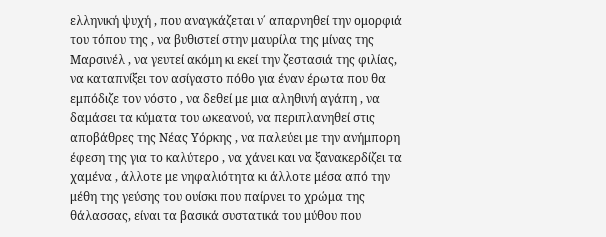ελληνική ψυχή , που αναγκάζεται ν΄ απαρνηθεί την ομορφιά του τόπου της , να βυθιστεί στην μαυρίλα της μίνας της Μαρσινέλ , να γευτεί ακόμη κι εκεί την ζεστασιά της φιλίας, να καταπνίξει τον ασίγαστο πόθο για έναν έρωτα που θα εμπόδιζε τον νόστο , να δεθεί με μια αληθινή αγάπη , να δαμάσει τα κύματα του ωκεανού, να περιπλανηθεί στις αποβάθρες της Νέας Υόρκης , να παλεύει με την ανήμπορη έφεση της για το καλύτερο , να χάνει και να ξανακερδίζει τα χαμένα , άλλοτε με νηφαλιότητα κι άλλοτε μέσα από την μέθη της γεύσης του ουίσκι που παίρνει το χρώμα της θάλασσας, είναι τα βασικά συστατικά του μύθου που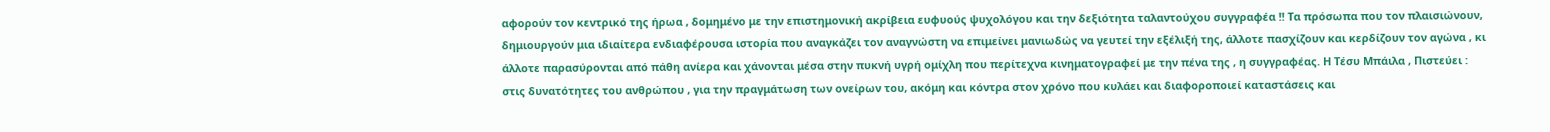αφορούν τον κεντρικό της ήρωα , δομημένο με την επιστημονική ακρίβεια ευφυούς ψυχολόγου και την δεξιότητα ταλαντούχου συγγραφέα !! Τα πρόσωπα που τον πλαισιώνουν, δημιουργούν μια ιδιαίτερα ενδιαφέρουσα ιστορία που αναγκάζει τον αναγνώστη να επιμείνει μανιωδώς να γευτεί την εξέλιξή της, άλλοτε πασχίζουν και κερδίζουν τον αγώνα , κι άλλοτε παρασύρονται από πάθη ανίερα και χάνονται μέσα στην πυκνή υγρή ομίχλη που περίτεχνα κινηματογραφεί με την πένα της , η συγγραφέας. Η Τέσυ Μπάιλα , Πιστεύει : στις δυνατότητες του ανθρώπου , για την πραγμάτωση των ονείρων του, ακόμη και κόντρα στον χρόνο που κυλάει και διαφοροποιεί καταστάσεις και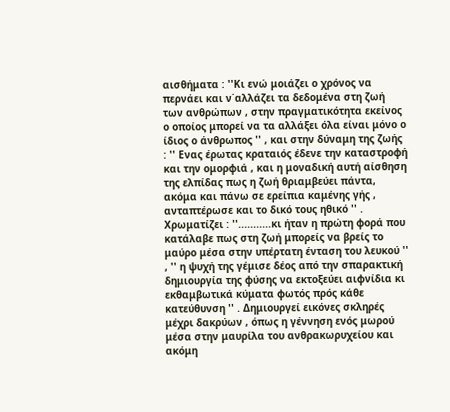αισθήματα : ''Κι ενώ μοιάζει ο χρόνος να περνάει και ν΄αλλάζει τα δεδομένα στη ζωή των ανθρώπων , στην πραγματικότητα εκείνος ο οποίος μπορεί να τα αλλάξει όλα είναι μόνο ο ίδιος ο άνθρωπος '' , και στην δύναμη της ζωής : '' Ενας έρωτας κραταιός έδενε την καταστροφή και την ομορφιά , και η μοναδική αυτή αίσθηση της ελπίδας πως η ζωή θριαμβεύει πάντα, ακόμα και πάνω σε ερείπια καμένης γής , ανταπτέρωσε και το δικό τους ηθικό '' . Χρωματίζει : ''...........κι ήταν η πρώτη φορά που κατάλαβε πως στη ζωή μπορείς να βρείς το μαύρο μέσα στην υπέρτατη ένταση του λευκού '' , '' η ψυχή της γέμισε δέος από την σπαρακτική δημιουργία της φύσης να εκτοξεύει αιφνίδια κι εκθαμβωτικά κύματα φωτός πρός κάθε κατεύθυνση '' . Δημιουργεί εικόνες σκληρές μέχρι δακρύων , όπως η γέννηση ενός μωρού μέσα στην μαυρίλα του ανθρακωρυχείου και ακόμη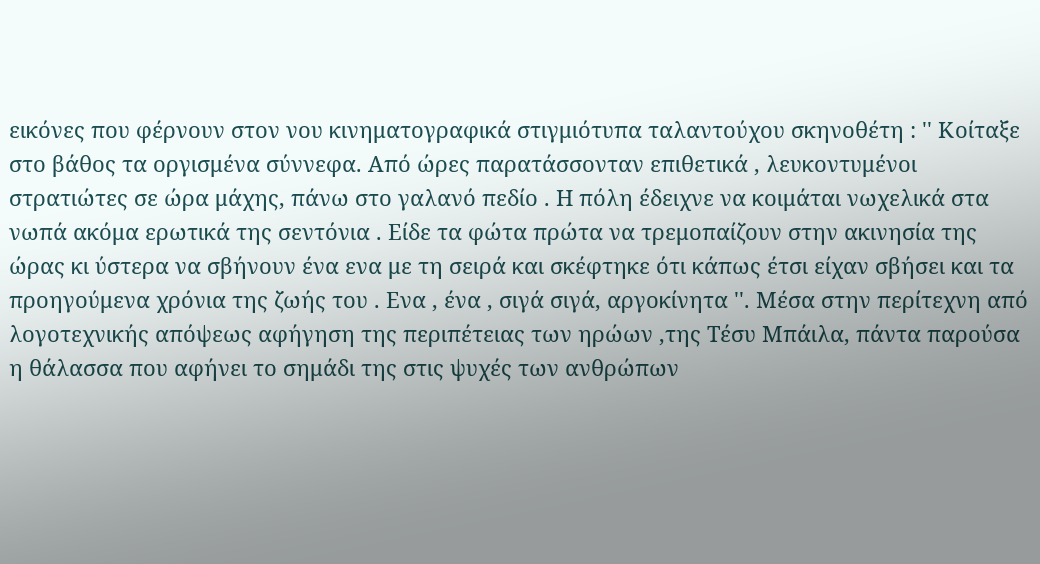εικόνες που φέρνουν στον νου κινηματογραφικά στιγμιότυπα ταλαντούχου σκηνοθέτη : '' Κοίταξε στο βάθος τα οργισμένα σύννεφα. Από ώρες παρατάσσονταν επιθετικά , λευκοντυμένοι στρατιώτες σε ώρα μάχης, πάνω στο γαλανό πεδίο . Η πόλη έδειχνε να κοιμάται νωχελικά στα νωπά ακόμα ερωτικά της σεντόνια . Είδε τα φώτα πρώτα να τρεμοπαίζουν στην ακινησία της ώρας κι ύστερα να σβήνουν ένα ενα με τη σειρά και σκέφτηκε ότι κάπως έτσι είχαν σβήσει και τα προηγούμενα χρόνια της ζωής του . Ενα , ένα , σιγά σιγά, αργοκίνητα ''. Μέσα στην περίτεχνη από λογοτεχνικής απόψεως αφήγηση της περιπέτειας των ηρώων ,της Τέσυ Μπάιλα, πάντα παρούσα η θάλασσα που αφήνει το σημάδι της στις ψυχές των ανθρώπων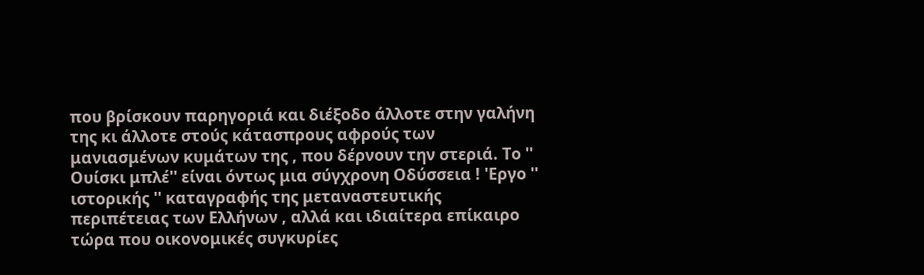που βρίσκουν παρηγοριά και διέξοδο άλλοτε στην γαλήνη της κι άλλοτε στούς κάτασπρους αφρούς των μανιασμένων κυμάτων της , που δέρνουν την στεριά. Το '' Ουίσκι μπλέ'' είναι όντως μια σύγχρονη Οδύσσεια ! 'Εργο '' ιστορικής '' καταγραφής της μεταναστευτικής περιπέτειας των Ελλήνων , αλλά και ιδιαίτερα επίκαιρο τώρα που οικονομικές συγκυρίες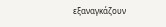εξαναγκάζουν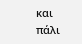και πάλι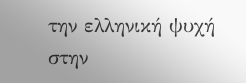την ελληνική ψυχή στην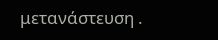μετανάστευση .